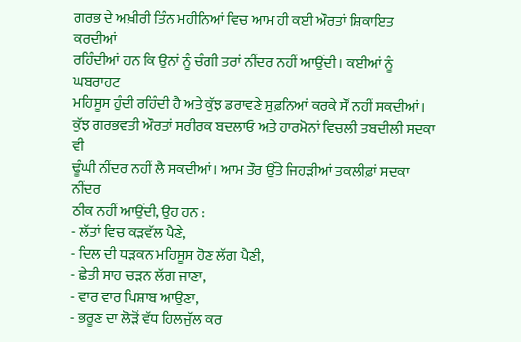ਗਰਭ ਦੇ ਅਖ਼ੀਰੀ ਤਿੰਨ ਮਹੀਨਿਆਂ ਵਿਚ ਆਮ ਹੀ ਕਈ ਔਰਤਾਂ ਸ਼ਿਕਾਇਤ ਕਰਦੀਆਂ
ਰਹਿੰਦੀਆਂ ਹਨ ਕਿ ਉਨਾਂ ਨੂੰ ਚੰਗੀ ਤਰਾਂ ਨੀਂਦਰ ਨਹੀਂ ਆਉਂਦੀ। ਕਈਆਂ ਨੂੰ ਘਬਰਾਹਟ
ਮਹਿਸੂਸ ਹੁੰਦੀ ਰਹਿੰਦੀ ਹੈ ਅਤੇ ਕੁੱਝ ਡਰਾਵਣੇ ਸੁਫ਼ਨਿਆਂ ਕਰਕੇ ਸੌਂ ਨਹੀਂ ਸਕਦੀਆਂ।
ਕੁੱਝ ਗਰਭਵਤੀ ਔਰਤਾਂ ਸਰੀਰਕ ਬਦਲਾਓ ਅਤੇ ਹਾਰਮੋਨਾਂ ਵਿਚਲੀ ਤਬਦੀਲੀ ਸਦਕਾ ਵੀ
ਢੂੰਘੀ ਨੀਂਦਰ ਨਹੀਂ ਲੈ ਸਕਦੀਆਂ। ਆਮ ਤੌਰ ਉੱਤੇ ਜਿਹੜੀਆਂ ਤਕਲੀਫ਼ਾਂ ਸਦਕਾ ਨੀਂਦਰ
ਠੀਕ ਨਹੀਂ ਆਉਂਦੀ, ਉਹ ਹਨ :
- ਲੱਤਾਂ ਵਿਚ ਕੜਵੱਲ ਪੈਣੇ,
- ਦਿਲ ਦੀ ਧੜਕਨ ਮਹਿਸੂਸ ਹੋਣ ਲੱਗ ਪੈਣੀ,
- ਛੇਤੀ ਸਾਹ ਚੜਨ ਲੱਗ ਜਾਣਾ,
- ਵਾਰ ਵਾਰ ਪਿਸ਼ਾਬ ਆਉਣਾ,
- ਭਰੂਣ ਦਾ ਲੋੜੋਂ ਵੱਧ ਹਿਲਜੁੱਲ ਕਰ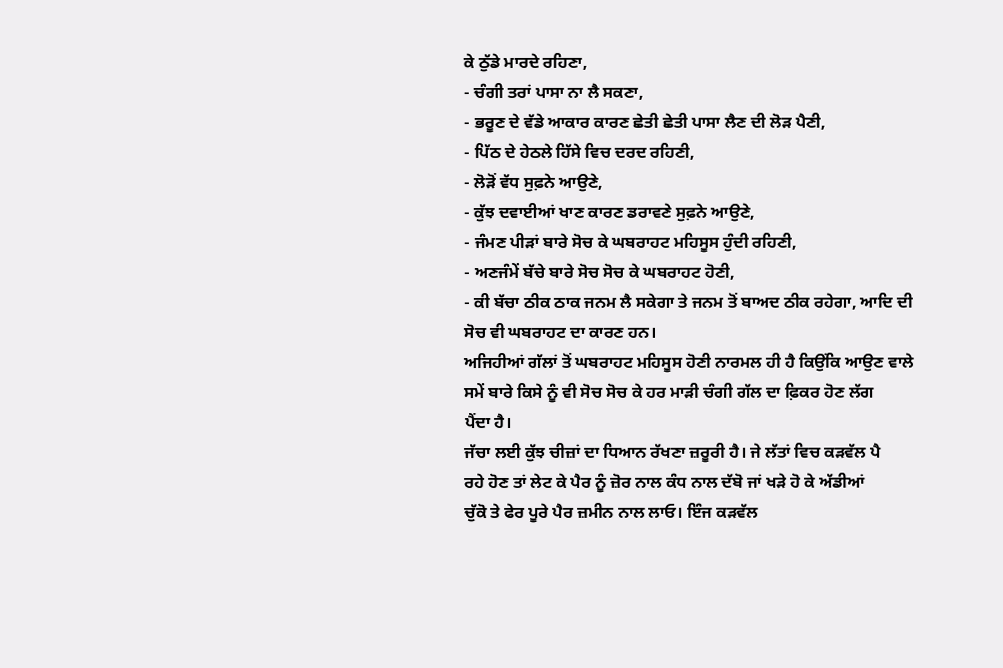ਕੇ ਠੁੱਡੇ ਮਾਰਦੇ ਰਹਿਣਾ,
- ਚੰਗੀ ਤਰਾਂ ਪਾਸਾ ਨਾ ਲੈ ਸਕਣਾ,
- ਭਰੂਣ ਦੇ ਵੱਡੇ ਆਕਾਰ ਕਾਰਣ ਛੇਤੀ ਛੇਤੀ ਪਾਸਾ ਲੈਣ ਦੀ ਲੋੜ ਪੈਣੀ,
- ਪਿੱਠ ਦੇ ਹੇਠਲੇ ਹਿੱਸੇ ਵਿਚ ਦਰਦ ਰਹਿਣੀ,
- ਲੋੜੋਂ ਵੱਧ ਸੁਫ਼ਨੇ ਆਉਣੇ,
- ਕੁੱਝ ਦਵਾਈਆਂ ਖਾਣ ਕਾਰਣ ਡਰਾਵਣੇ ਸੁਫ਼ਨੇ ਆਉਣੇ,
- ਜੰਮਣ ਪੀੜਾਂ ਬਾਰੇ ਸੋਚ ਕੇ ਘਬਰਾਹਟ ਮਹਿਸੂਸ ਹੁੰਦੀ ਰਹਿਣੀ,
- ਅਣਜੰਮੇਂ ਬੱਚੇ ਬਾਰੇ ਸੋਚ ਸੋਚ ਕੇ ਘਬਰਾਹਟ ਹੋਣੀ,
- ਕੀ ਬੱਚਾ ਠੀਕ ਠਾਕ ਜਨਮ ਲੈ ਸਕੇਗਾ ਤੇ ਜਨਮ ਤੋਂ ਬਾਅਦ ਠੀਕ ਰਹੇਗਾ, ਆਦਿ ਦੀ
ਸੋਚ ਵੀ ਘਬਰਾਹਟ ਦਾ ਕਾਰਣ ਹਨ।
ਅਜਿਹੀਆਂ ਗੱਲਾਂ ਤੋਂ ਘਬਰਾਹਟ ਮਹਿਸੂਸ ਹੋਣੀ ਨਾਰਮਲ ਹੀ ਹੈ ਕਿਉਂਕਿ ਆਉਣ ਵਾਲੇ
ਸਮੇਂ ਬਾਰੇ ਕਿਸੇ ਨੂੰ ਵੀ ਸੋਚ ਸੋਚ ਕੇ ਹਰ ਮਾੜੀ ਚੰਗੀ ਗੱਲ ਦਾ ਫ਼ਿਕਰ ਹੋਣ ਲੱਗ
ਪੈਂਦਾ ਹੈ।
ਜੱਚਾ ਲਈ ਕੁੱਝ ਚੀਜ਼ਾਂ ਦਾ ਧਿਆਨ ਰੱਖਣਾ ਜ਼ਰੂਰੀ ਹੈ। ਜੇ ਲੱਤਾਂ ਵਿਚ ਕੜਵੱਲ ਪੈ
ਰਹੇ ਹੋਣ ਤਾਂ ਲੇਟ ਕੇ ਪੈਰ ਨੂੰ ਜ਼ੋਰ ਨਾਲ ਕੰਧ ਨਾਲ ਦੱਬੋ ਜਾਂ ਖੜੇ ਹੋ ਕੇ ਅੱਡੀਆਂ
ਚੁੱਕੋ ਤੇ ਫੇਰ ਪੂਰੇ ਪੈਰ ਜ਼ਮੀਨ ਨਾਲ ਲਾਓ। ਇੰਜ ਕੜਵੱਲ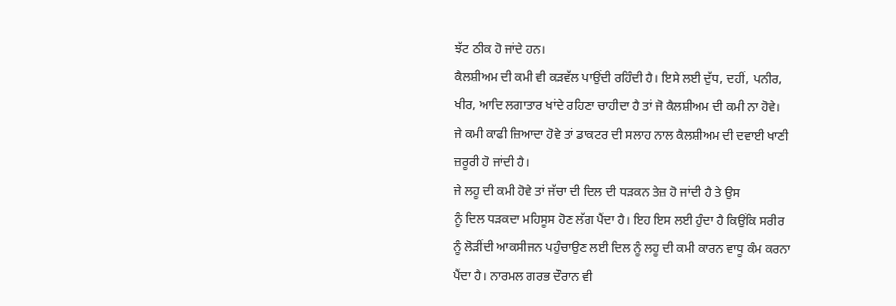ਝੱਟ ਠੀਕ ਹੋ ਜਾਂਦੇ ਹਨ।
ਕੈਲਸ਼ੀਅਮ ਦੀ ਕਮੀ ਵੀ ਕੜਵੱਲ ਪਾਉਂਦੀ ਰਹਿੰਦੀ ਹੈ। ਇਸੇ ਲਈ ਦੁੱਧ, ਦਹੀਂ, ਪਨੀਰ,
ਖੀਰ, ਆਦਿ ਲਗਾਤਾਰ ਖਾਂਦੇ ਰਹਿਣਾ ਚਾਹੀਦਾ ਹੈ ਤਾਂ ਜੋ ਕੈਲਸ਼ੀਅਮ ਦੀ ਕਮੀ ਨਾ ਹੋਵੇ।
ਜੇ ਕਮੀ ਕਾਫੀ ਜ਼ਿਆਦਾ ਹੋਵੇ ਤਾਂ ਡਾਕਟਰ ਦੀ ਸਲਾਹ ਨਾਲ ਕੈਲਸ਼ੀਅਮ ਦੀ ਦਵਾਈ ਖਾਣੀ
ਜ਼ਰੂਰੀ ਹੋ ਜਾਂਦੀ ਹੈ।
ਜੇ ਲਹੂ ਦੀ ਕਮੀ ਹੋਵੇ ਤਾਂ ਜੱਚਾ ਦੀ ਦਿਲ ਦੀ ਧੜਕਨ ਤੇਜ਼ ਹੋ ਜਾਂਦੀ ਹੈ ਤੇ ਉਸ
ਨੂੰ ਦਿਲ ਧੜਕਦਾ ਮਹਿਸੂਸ ਹੋਣ ਲੱਗ ਪੈਂਦਾ ਹੈ। ਇਹ ਇਸ ਲਈ ਹੁੰਦਾ ਹੈ ਕਿਉਂਕਿ ਸਰੀਰ
ਨੂੰ ਲੋੜੀਂਦੀ ਆਕਸੀਜਨ ਪਹੁੰਚਾਉਣ ਲਈ ਦਿਲ ਨੂੰ ਲਹੂ ਦੀ ਕਮੀ ਕਾਰਨ ਵਾਧੂ ਕੰਮ ਕਰਨਾ
ਪੈਂਦਾ ਹੈ। ਨਾਰਮਲ ਗਰਭ ਦੌਰਾਨ ਵੀ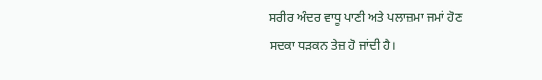ਸਰੀਰ ਅੰਦਰ ਵਾਧੂ ਪਾਣੀ ਅਤੇ ਪਲਾਜ਼ਮਾ ਜਮਾਂ ਹੋਣ
ਸਦਕਾ ਧੜਕਨ ਤੇਜ਼ ਹੋ ਜਾਂਦੀ ਹੈ।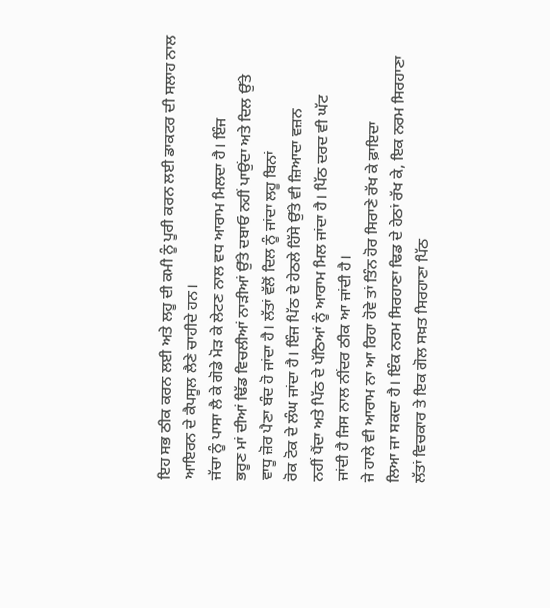ਇਹ ਸਭ ਠੀਕ ਕਰਨ ਲਈ ਅਤੇ ਲਹੂ ਦੀ ਕਮੀ ਨੂੰ ਪੂਰੀ ਕਰਨ ਲਈ ਡਾਕਟਰ ਦੀ ਸਲਾਹ ਨਾਲ
ਆਇਰਨ ਦੇ ਕੈਪਸੂਲ ਲੈਣੇ ਚਾਹੀਦੇ ਹਨ।
ਜੱਚਾ ਨੂੰ ਪਾਸਾ ਲੈ ਕੇ ਗੋਡੇ ਮੋੜ ਕੇ ਲੇਟਣ ਨਾਲ ਵਧ ਆਰਾਮ ਮਿਲਦਾ ਹੈ। ਇੰਜ
ਭਰੂਣ ਮਾਂ ਦੀਆਂ ਢਿੱਡ ਵਿਚਲੀਆਂ ਨਾੜੀਆਂ ਉੱਤੇ ਦਬਾਓ ਨਹੀਂ ਪਾਉਂਦਾ ਅਤੇ ਦਿਲ ਉੱਤੇ
ਵਾਧੂ ਜ਼ੋਰ ਪੈਣਾ ਬੰਦ ਹੋ ਜਾਂਦਾ ਹੈ। ਲੱਤਾਂ ਵੱਲੋਂ ਦਿਲ ਨੂੰ ਜਾਂਦਾ ਲਹੂ ਬਿਨਾਂ
ਰੋਕ ਟੋਕ ਦੇ ਲੰਘ ਜਾਂਦਾ ਹੈ। ਇੰਜ ਪਿੱਠ ਦੇ ਹੇਠਲੇ ਹਿੱਸੇ ਉੱਤੇ ਵੀ ਜ਼ਿਆਦਾ ਵਜ਼ਨ
ਨਹੀਂ ਪੈਂਦਾ ਅਤੇ ਪਿੱਠ ਦੇ ਪੱਠਿਆਂ ਨੂੰ ਆਰਾਮ ਮਿਲ ਜਾਂਦਾ ਹੈ। ਪਿੱਠ ਦਰਦ ਵੀ ਘੱਟ
ਜਾਂਦੀ ਹੈ ਜਿਸ ਨਾਲ ਨੀਂਦਰ ਠੀਕ ਆ ਜਾਂਦੀ ਹੈ।
ਜੇ ਹਾਲੇ ਵੀ ਆਰਾਮ ਨਾ ਆ ਰਿਹਾ ਹੋਵੇ ਤਾਂ ਤਿੰਨ ਹੋਰ ਸਿਰਾਣੇ ਰੱਖ ਕੇ ਫ਼ਾਇਦਾ
ਲਿਆ ਜਾ ਸਕਦਾ ਹੈ। ਇੰਕ ਨਰਮ ਸਿਰਹਾਣਾ ਢਿਡ ਦੇ ਹੇਠਾਂ ਰੱਖ ਕੇ, ਇਕ ਨਰਮ ਸਿਰਹਾਣਾ
ਲੱਤਾਂ ਵਿਚਕਾਰ ਤੇ ਇਕ ਗੋਲ ਸਖ਼ਤ ਸਿਰਹਾਣਾ ਪਿੱਠ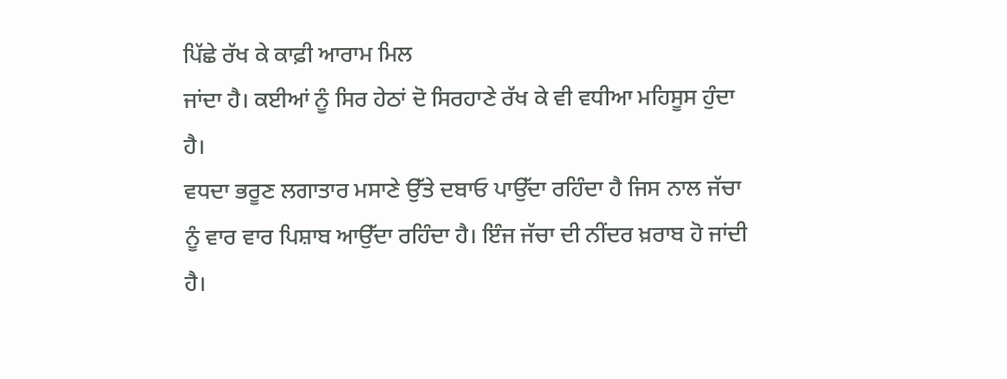ਪਿੱਛੇ ਰੱਖ ਕੇ ਕਾਫ਼ੀ ਆਰਾਮ ਮਿਲ
ਜਾਂਦਾ ਹੈ। ਕਈਆਂ ਨੂੰ ਸਿਰ ਹੇਠਾਂ ਦੋ ਸਿਰਹਾਣੇ ਰੱਖ ਕੇ ਵੀ ਵਧੀਆ ਮਹਿਸੂਸ ਹੁੰਦਾ
ਹੈ।
ਵਧਦਾ ਭਰੂਣ ਲਗਾਤਾਰ ਮਸਾਣੇ ਉੱਤੇ ਦਬਾਓ ਪਾਉੱਦਾ ਰਹਿੰਦਾ ਹੈ ਜਿਸ ਨਾਲ ਜੱਚਾ
ਨੂੰ ਵਾਰ ਵਾਰ ਪਿਸ਼ਾਬ ਆਉੱਦਾ ਰਹਿੰਦਾ ਹੈ। ਇੰਜ ਜੱਚਾ ਦੀ ਨੀਂਦਰ ਖ਼ਰਾਬ ਹੋ ਜਾਂਦੀ
ਹੈ।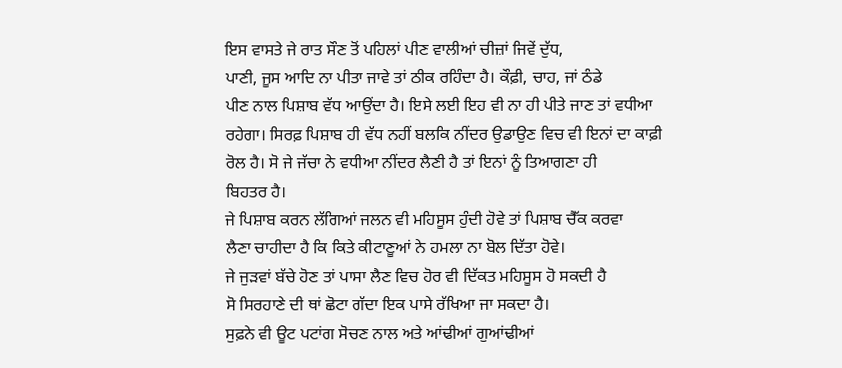ਇਸ ਵਾਸਤੇ ਜੇ ਰਾਤ ਸੌਣ ਤੋਂ ਪਹਿਲਾਂ ਪੀਣ ਵਾਲੀਆਂ ਚੀਜ਼ਾਂ ਜਿਵੇਂ ਦੁੱਧ,
ਪਾਣੀ, ਜੂਸ ਆਦਿ ਨਾ ਪੀਤਾ ਜਾਵੇ ਤਾਂ ਠੀਕ ਰਹਿੰਦਾ ਹੈ। ਕੌਫ਼ੀ, ਚਾਹ, ਜਾਂ ਠੰਡੇ
ਪੀਣ ਨਾਲ ਪਿਸ਼ਾਬ ਵੱਧ ਆਉਂਦਾ ਹੈ। ਇਸੇ ਲਈ ਇਹ ਵੀ ਨਾ ਹੀ ਪੀਤੇ ਜਾਣ ਤਾਂ ਵਧੀਆ
ਰਹੇਗਾ। ਸਿਰਫ਼ ਪਿਸ਼ਾਬ ਹੀ ਵੱਧ ਨਹੀਂ ਬਲਕਿ ਨੀਂਦਰ ਉਡਾਉਣ ਵਿਚ ਵੀ ਇਨਾਂ ਦਾ ਕਾਫ਼ੀ
ਰੋਲ ਹੈ। ਸੋ ਜੇ ਜੱਚਾ ਨੇ ਵਧੀਆ ਨੀਂਦਰ ਲੈਣੀ ਹੈ ਤਾਂ ਇਨਾਂ ਨੂੰ ਤਿਆਗਣਾ ਹੀ
ਬਿਹਤਰ ਹੈ।
ਜੇ ਪਿਸ਼ਾਬ ਕਰਨ ਲੱਗਿਆਂ ਜਲਨ ਵੀ ਮਹਿਸੂਸ ਹੁੰਦੀ ਹੋਵੇ ਤਾਂ ਪਿਸ਼ਾਬ ਚੈੱਕ ਕਰਵਾ
ਲੈਣਾ ਚਾਹੀਦਾ ਹੈ ਕਿ ਕਿਤੇ ਕੀਟਾਣੂਆਂ ਨੇ ਹਮਲਾ ਨਾ ਬੋਲ ਦਿੱਤਾ ਹੋਵੇ।
ਜੇ ਜੁੜਵਾਂ ਬੱਚੇ ਹੋਣ ਤਾਂ ਪਾਸਾ ਲੈਣ ਵਿਚ ਹੋਰ ਵੀ ਦਿੱਕਤ ਮਹਿਸੂਸ ਹੋ ਸਕਦੀ ਹੈ
ਸੋ ਸਿਰਹਾਣੇ ਦੀ ਥਾਂ ਛੋਟਾ ਗੱਦਾ ਇਕ ਪਾਸੇ ਰੱਖਿਆ ਜਾ ਸਕਦਾ ਹੈ।
ਸੁਫ਼ਨੇ ਵੀ ਊਟ ਪਟਾਂਗ ਸੋਚਣ ਨਾਲ ਅਤੇ ਆਂਢੀਆਂ ਗੁਆਂਢੀਆਂ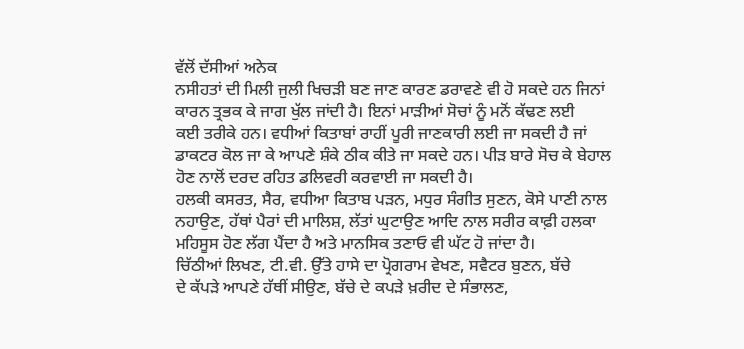ਵੱਲੋਂ ਦੱਸੀਆਂ ਅਨੇਕ
ਨਸੀਹਤਾਂ ਦੀ ਮਿਲੀ ਜੁਲੀ ਖਿਚੜੀ ਬਣ ਜਾਣ ਕਾਰਣ ਡਰਾਵਣੇ ਵੀ ਹੋ ਸਕਦੇ ਹਨ ਜਿਨਾਂ
ਕਾਰਨ ਤ੍ਰਭਕ ਕੇ ਜਾਗ ਖੁੱਲ ਜਾਂਦੀ ਹੈ। ਇਨਾਂ ਮਾੜੀਆਂ ਸੋਚਾਂ ਨੂੰ ਮਨੋਂ ਕੱਢਣ ਲਈ
ਕਈ ਤਰੀਕੇ ਹਨ। ਵਧੀਆਂ ਕਿਤਾਬਾਂ ਰਾਹੀਂ ਪੂਰੀ ਜਾਣਕਾਰੀ ਲਈ ਜਾ ਸਕਦੀ ਹੈ ਜਾਂ
ਡਾਕਟਰ ਕੋਲ ਜਾ ਕੇ ਆਪਣੇ ਸ਼ੰਕੇ ਠੀਕ ਕੀਤੇ ਜਾ ਸਕਦੇ ਹਨ। ਪੀੜ ਬਾਰੇ ਸੋਚ ਕੇ ਬੇਹਾਲ
ਹੋਣ ਨਾਲੋਂ ਦਰਦ ਰਹਿਤ ਡਲਿਵਰੀ ਕਰਵਾਈ ਜਾ ਸਕਦੀ ਹੈ।
ਹਲਕੀ ਕਸਰਤ, ਸੈਰ, ਵਧੀਆ ਕਿਤਾਬ ਪੜਨ, ਮਧੁਰ ਸੰਗੀਤ ਸੁਣਨ, ਕੋਸੇ ਪਾਣੀ ਨਾਲ
ਨਹਾਉਣ, ਹੱਥਾਂ ਪੈਰਾਂ ਦੀ ਮਾਲਿਸ਼, ਲੱਤਾਂ ਘੁਟਾਉਣ ਆਦਿ ਨਾਲ ਸਰੀਰ ਕਾਫ਼ੀ ਹਲਕਾ
ਮਹਿਸੂਸ ਹੋਣ ਲੱਗ ਪੈਂਦਾ ਹੈ ਅਤੇ ਮਾਨਸਿਕ ਤਣਾਓ ਵੀ ਘੱਟ ਹੋ ਜਾਂਦਾ ਹੈ।
ਚਿੱਠੀਆਂ ਲਿਖਣ, ਟੀ.ਵੀ. ਉੱਤੇ ਹਾਸੇ ਦਾ ਪ੍ਰੋਗਰਾਮ ਵੇਖਣ, ਸਵੈਟਰ ਬੁਣਨ, ਬੱਚੇ
ਦੇ ਕੱਪੜੇ ਆਪਣੇ ਹੱਥੀਂ ਸੀਉਣ, ਬੱਚੇ ਦੇ ਕਪੜੇ ਖ਼ਰੀਦ ਦੇ ਸੰਭਾਲਣ,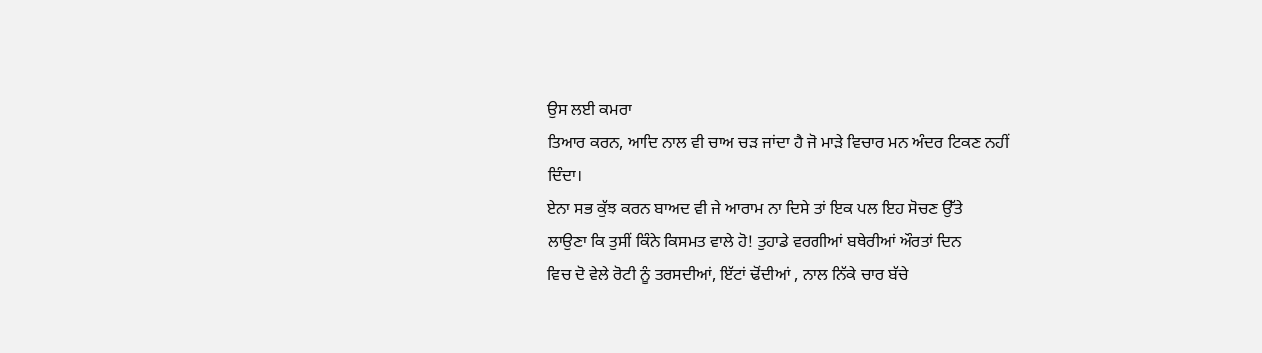ਉਸ ਲਈ ਕਮਰਾ
ਤਿਆਰ ਕਰਨ, ਆਦਿ ਨਾਲ ਵੀ ਚਾਅ ਚੜ ਜਾਂਦਾ ਹੈ ਜੋ ਮਾੜੇ ਵਿਚਾਰ ਮਨ ਅੰਦਰ ਟਿਕਣ ਨਹੀਂ
ਦਿੰਦਾ।
ਏਨਾ ਸਭ ਕੁੱਝ ਕਰਨ ਬਾਅਦ ਵੀ ਜੇ ਆਰਾਮ ਨਾ ਦਿਸੇ ਤਾਂ ਇਕ ਪਲ ਇਹ ਸੋਚਣ ਉੱਤੇ
ਲਾਉਣਾ ਕਿ ਤੁਸੀਂ ਕਿੰਨੇ ਕਿਸਮਤ ਵਾਲੇ ਹੋ! ਤੁਹਾਡੇ ਵਰਗੀਆਂ ਬਥੇਰੀਆਂ ਔਰਤਾਂ ਦਿਨ
ਵਿਚ ਦੋ ਵੇਲੇ ਰੋਟੀ ਨੂੰ ਤਰਸਦੀਆਂ, ਇੱਟਾਂ ਢੋਂਦੀਆਂ , ਨਾਲ ਨਿੱਕੇ ਚਾਰ ਬੱਚੇ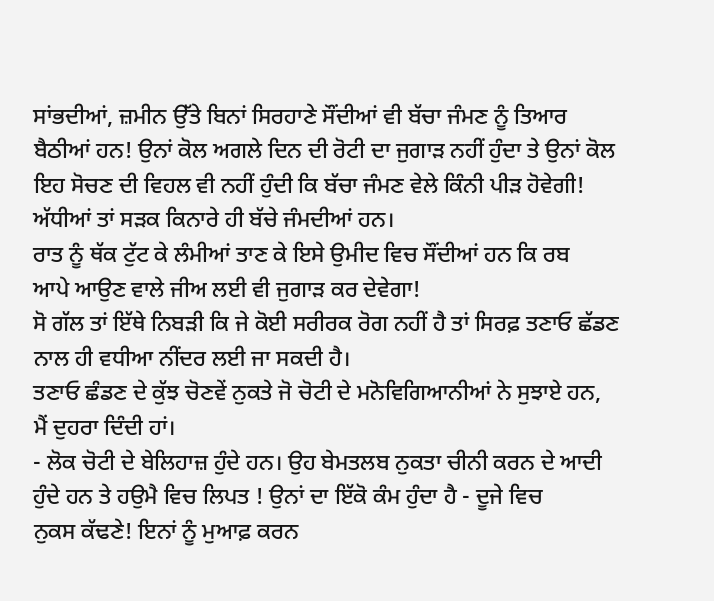ਸਾਂਭਦੀਆਂ, ਜ਼ਮੀਨ ਉੱਤੇ ਬਿਨਾਂ ਸਿਰਹਾਣੇ ਸੌਂਦੀਆਂ ਵੀ ਬੱਚਾ ਜੰਮਣ ਨੂੰ ਤਿਆਰ
ਬੈਠੀਆਂ ਹਨ! ਉਨਾਂ ਕੋਲ ਅਗਲੇ ਦਿਨ ਦੀ ਰੋਟੀ ਦਾ ਜੁਗਾੜ ਨਹੀਂ ਹੁੰਦਾ ਤੇ ਉਨਾਂ ਕੋਲ
ਇਹ ਸੋਚਣ ਦੀ ਵਿਹਲ ਵੀ ਨਹੀਂ ਹੁੰਦੀ ਕਿ ਬੱਚਾ ਜੰਮਣ ਵੇਲੇ ਕਿੰਨੀ ਪੀੜ ਹੋਵੇਗੀ!
ਅੱਧੀਆਂ ਤਾਂ ਸੜਕ ਕਿਨਾਰੇ ਹੀ ਬੱਚੇ ਜੰਮਦੀਆਂ ਹਨ।
ਰਾਤ ਨੂੰ ਥੱਕ ਟੁੱਟ ਕੇ ਲੰਮੀਆਂ ਤਾਣ ਕੇ ਇਸੇ ਉਮੀਦ ਵਿਚ ਸੌਂਦੀਆਂ ਹਨ ਕਿ ਰਬ
ਆਪੇ ਆਉਣ ਵਾਲੇ ਜੀਅ ਲਈ ਵੀ ਜੁਗਾੜ ਕਰ ਦੇਵੇਗਾ!
ਸੋ ਗੱਲ ਤਾਂ ਇੱਥੇ ਨਿਬੜੀ ਕਿ ਜੇ ਕੋਈ ਸਰੀਰਕ ਰੋਗ ਨਹੀਂ ਹੈ ਤਾਂ ਸਿਰਫ਼ ਤਣਾਓ ਛੱਡਣ
ਨਾਲ ਹੀ ਵਧੀਆ ਨੀਂਦਰ ਲਈ ਜਾ ਸਕਦੀ ਹੈ।
ਤਣਾਓ ਛੰਡਣ ਦੇ ਕੁੱਝ ਚੋਣਵੇਂ ਨੁਕਤੇ ਜੋ ਚੋਟੀ ਦੇ ਮਨੋਵਿਗਿਆਨੀਆਂ ਨੇ ਸੁਝਾਏ ਹਨ,
ਮੈਂ ਦੁਹਰਾ ਦਿੰਦੀ ਹਾਂ।
- ਲੋਕ ਚੋਟੀ ਦੇ ਬੇਲਿਹਾਜ਼ ਹੁੰਦੇ ਹਨ। ਉਹ ਬੇਮਤਲਬ ਨੁਕਤਾ ਚੀਨੀ ਕਰਨ ਦੇ ਆਦੀ
ਹੁੰਦੇ ਹਨ ਤੇ ਹਉਮੈ ਵਿਚ ਲਿਪਤ ! ਉਨਾਂ ਦਾ ਇੱਕੋ ਕੰਮ ਹੁੰਦਾ ਹੈ - ਦੂਜੇ ਵਿਚ
ਨੁਕਸ ਕੱਢਣੇ! ਇਨਾਂ ਨੂੰ ਮੁਆਫ਼ ਕਰਨ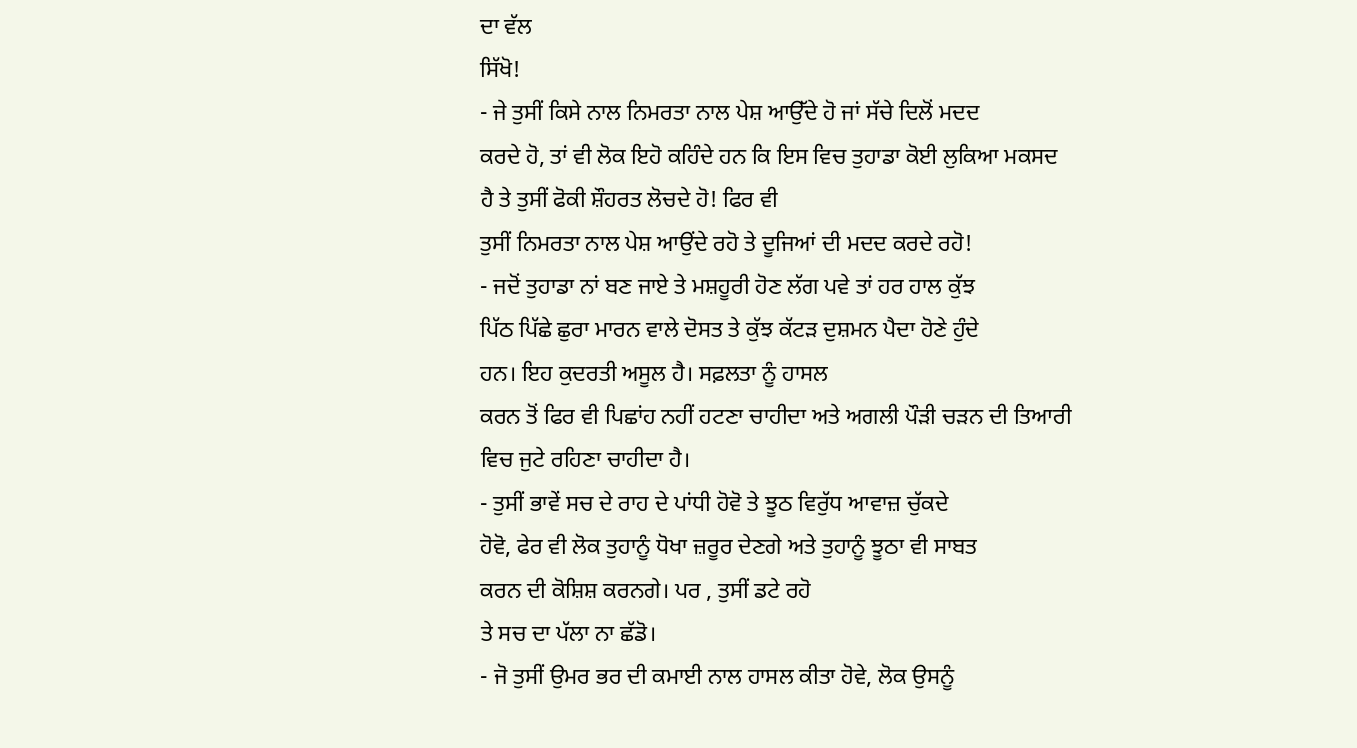ਦਾ ਵੱਲ
ਸਿੱਖੋ!
- ਜੇ ਤੁਸੀਂ ਕਿਸੇ ਨਾਲ ਨਿਮਰਤਾ ਨਾਲ ਪੇਸ਼ ਆਉੱਦੇ ਹੋ ਜਾਂ ਸੱਚੇ ਦਿਲੋਂ ਮਦਦ
ਕਰਦੇ ਹੋ, ਤਾਂ ਵੀ ਲੋਕ ਇਹੋ ਕਹਿੰਦੇ ਹਨ ਕਿ ਇਸ ਵਿਚ ਤੁਹਾਡਾ ਕੋਈ ਲੁਕਿਆ ਮਕਸਦ
ਹੈ ਤੇ ਤੁਸੀਂ ਫੋਕੀ ਸ਼ੌਹਰਤ ਲੋਚਦੇ ਹੋ! ਫਿਰ ਵੀ
ਤੁਸੀਂ ਨਿਮਰਤਾ ਨਾਲ ਪੇਸ਼ ਆਉਂਦੇ ਰਹੋ ਤੇ ਦੂਜਿਆਂ ਦੀ ਮਦਦ ਕਰਦੇ ਰਹੋ!
- ਜਦੋਂ ਤੁਹਾਡਾ ਨਾਂ ਬਣ ਜਾਏ ਤੇ ਮਸ਼ਹੂਰੀ ਹੋਣ ਲੱਗ ਪਵੇ ਤਾਂ ਹਰ ਹਾਲ ਕੁੱਝ
ਪਿੱਠ ਪਿੱਛੇ ਛੁਰਾ ਮਾਰਨ ਵਾਲੇ ਦੋਸਤ ਤੇ ਕੁੱਝ ਕੱਟੜ ਦੁਸ਼ਮਨ ਪੈਦਾ ਹੋਣੇ ਹੁੰਦੇ
ਹਨ। ਇਹ ਕੁਦਰਤੀ ਅਸੂਲ ਹੈ। ਸਫ਼ਲਤਾ ਨੂੰ ਹਾਸਲ
ਕਰਨ ਤੋਂ ਫਿਰ ਵੀ ਪਿਛਾਂਹ ਨਹੀਂ ਹਟਣਾ ਚਾਹੀਦਾ ਅਤੇ ਅਗਲੀ ਪੌੜੀ ਚੜਨ ਦੀ ਤਿਆਰੀ
ਵਿਚ ਜੁਟੇ ਰਹਿਣਾ ਚਾਹੀਦਾ ਹੈ।
- ਤੁਸੀਂ ਭਾਵੇਂ ਸਚ ਦੇ ਰਾਹ ਦੇ ਪਾਂਧੀ ਹੋਵੋ ਤੇ ਝੂਠ ਵਿਰੁੱਧ ਆਵਾਜ਼ ਚੁੱਕਦੇ
ਹੋਵੋ, ਫੇਰ ਵੀ ਲੋਕ ਤੁਹਾਨੂੰ ਧੋਖਾ ਜ਼ਰੂਰ ਦੇਣਗੇ ਅਤੇ ਤੁਹਾਨੂੰ ਝੂਠਾ ਵੀ ਸਾਬਤ
ਕਰਨ ਦੀ ਕੋਸ਼ਿਸ਼ ਕਰਨਗੇ। ਪਰ , ਤੁਸੀਂ ਡਟੇ ਰਹੋ
ਤੇ ਸਚ ਦਾ ਪੱਲਾ ਨਾ ਛੱਡੋ।
- ਜੋ ਤੁਸੀਂ ਉਮਰ ਭਰ ਦੀ ਕਮਾਈ ਨਾਲ ਹਾਸਲ ਕੀਤਾ ਹੋਵੇ, ਲੋਕ ਉਸਨੂੰ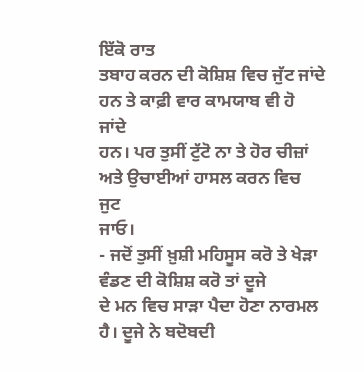ਇੱਕੋ ਰਾਤ
ਤਬਾਹ ਕਰਨ ਦੀ ਕੋਸ਼ਿਸ਼ ਵਿਚ ਜੁੱਟ ਜਾਂਦੇ ਹਨ ਤੇ ਕਾਫ਼ੀ ਵਾਰ ਕਾਮਯਾਬ ਵੀ ਹੋ ਜਾਂਦੇ
ਹਨ। ਪਰ ਤੁਸੀਂ ਟੁੱਟੋ ਨਾ ਤੇ ਹੋਰ ਚੀਜ਼ਾਂ ਅਤੇ ਉਚਾਈਆਂ ਹਾਸਲ ਕਰਨ ਵਿਚ ਜੁਟ
ਜਾਓ।
- ਜਦੋਂ ਤੁਸੀਂ ਖ਼ੁਸ਼ੀ ਮਹਿਸੂਸ ਕਰੋ ਤੇ ਖੇੜਾ ਵੰਡਣ ਦੀ ਕੋਸ਼ਿਸ਼ ਕਰੋ ਤਾਂ ਦੂਜੇ
ਦੇ ਮਨ ਵਿਚ ਸਾੜਾ ਪੈਦਾ ਹੋਣਾ ਨਾਰਮਲ ਹੈ। ਦੂਜੇ ਨੇ ਬਦੋਬਦੀ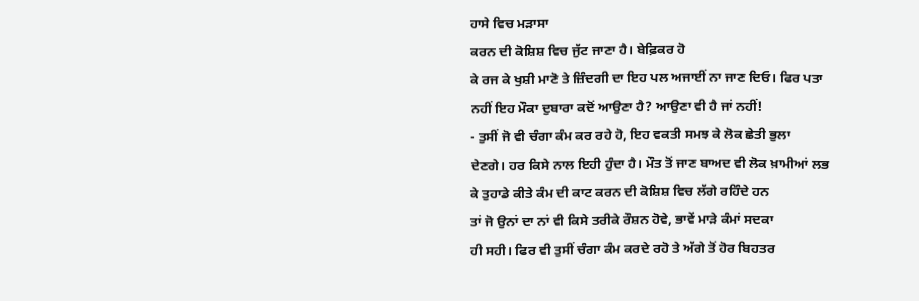ਹਾਸੇ ਵਿਚ ਮੜਾਸਾ
ਕਰਨ ਦੀ ਕੋਸ਼ਿਸ਼ ਵਿਚ ਜੁੱਟ ਜਾਣਾ ਹੈ। ਬੇਫ਼ਿਕਰ ਹੋ
ਕੇ ਰਜ ਕੇ ਖੁਸ਼ੀ ਮਾਣੋ ਤੇ ਜ਼ਿੰਦਗੀ ਦਾ ਇਹ ਪਲ ਅਜਾਈਂ ਨਾ ਜਾਣ ਦਿਓ। ਫਿਰ ਪਤਾ
ਨਹੀਂ ਇਹ ਮੌਕਾ ਦੁਬਾਰਾ ਕਦੋਂ ਆਉਣਾ ਹੈ? ਆਉਣਾ ਵੀ ਹੈ ਜਾਂ ਨਹੀਂ!
- ਤੁਸੀਂ ਜੋ ਵੀ ਚੰਗਾ ਕੰਮ ਕਰ ਰਹੇ ਹੋ, ਇਹ ਵਕਤੀ ਸਮਝ ਕੇ ਲੋਕ ਛੇਤੀ ਭੁਲਾ
ਦੇਣਗੇ। ਹਰ ਕਿਸੇ ਨਾਲ ਇਹੀ ਹੁੰਦਾ ਹੈ। ਮੌਤ ਤੋਂ ਜਾਣ ਬਾਅਦ ਵੀ ਲੋਕ ਖ਼ਾਮੀਆਂ ਲਭ
ਕੇ ਤੁਹਾਡੇ ਕੀਤੇ ਕੰਮ ਦੀ ਕਾਟ ਕਰਨ ਦੀ ਕੋਸ਼ਿਸ਼ ਵਿਚ ਲੱਗੇ ਰਹਿੰਦੇ ਹਨ
ਤਾਂ ਜੋ ਉਨਾਂ ਦਾ ਨਾਂ ਵੀ ਕਿਸੇ ਤਰੀਕੇ ਰੌਸ਼ਨ ਹੋਵੇ, ਭਾਵੇਂ ਮਾੜੇ ਕੰਮਾਂ ਸਦਕਾ
ਹੀ ਸਹੀ। ਫਿਰ ਵੀ ਤੁਸੀਂ ਚੰਗਾ ਕੰਮ ਕਰਦੇ ਰਹੋ ਤੇ ਅੱਗੇ ਤੋਂ ਹੋਰ ਬਿਹਤਰ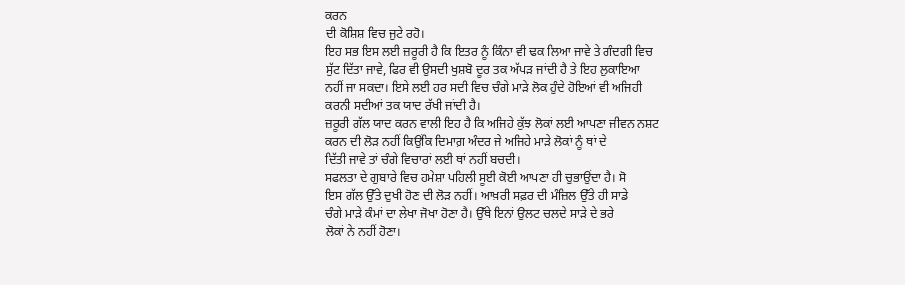ਕਰਨ
ਦੀ ਕੋਸ਼ਿਸ਼ ਵਿਚ ਜੁਟੇ ਰਹੋ।
ਇਹ ਸਭ ਇਸ ਲਈ ਜ਼ਰੂਰੀ ਹੈ ਕਿ ਇਤਰ ਨੂੰ ਕਿੰਨਾ ਵੀ ਢਕ ਲਿਆ ਜਾਵੇ ਤੇ ਗੰਦਗੀ ਵਿਚ
ਸੁੱਟ ਦਿੱਤਾ ਜਾਵੇ, ਫਿਰ ਵੀ ਉਸਦੀ ਖੁਸ਼ਬੋ ਦੂਰ ਤਕ ਅੱਪੜ ਜਾਂਦੀ ਹੈ ਤੇ ਇਹ ਲੁਕਾਇਆ
ਨਹੀਂ ਜਾ ਸਕਦਾ। ਇਸੇ ਲਈ ਹਰ ਸਦੀ ਵਿਚ ਚੰਗੇ ਮਾੜੇ ਲੋਕ ਹੁੰਦੇ ਹੋਇਆਂ ਵੀ ਅਜਿਹੀ
ਕਰਨੀ ਸਦੀਆਂ ਤਕ ਯਾਦ ਰੱਖੀ ਜਾਂਦੀ ਹੈ।
ਜ਼ਰੂਰੀ ਗੱਲ ਯਾਦ ਕਰਨ ਵਾਲੀ ਇਹ ਹੈ ਕਿ ਅਜਿਹੇ ਕੁੱਝ ਲੋਕਾਂ ਲਈ ਆਪਣਾ ਜੀਵਨ ਨਸ਼ਟ
ਕਰਨ ਦੀ ਲੋੜ ਨਹੀਂ ਕਿਉਂਕਿ ਦਿਮਾਗ਼ ਅੰਦਰ ਜੇ ਅਜਿਹੇ ਮਾੜੇ ਲੋਕਾਂ ਨੂੰ ਥਾਂ ਦੇ
ਦਿੱਤੀ ਜਾਵੇ ਤਾਂ ਚੰਗੇ ਵਿਚਾਰਾਂ ਲਈ ਥਾਂ ਨਹੀਂ ਬਚਦੀ।
ਸਫਲਤਾ ਦੇ ਗੁਬਾਰੇ ਵਿਚ ਹਮੇਸ਼ਾ ਪਹਿਲੀ ਸੂਈ ਕੋਈ ਆਪਣਾ ਹੀ ਚੁਭਾਉਂਦਾ ਹੈ। ਸੋ
ਇਸ ਗੱਲ ਉੱਤੇ ਦੁਖੀ ਹੋਣ ਦੀ ਲੋੜ ਨਹੀਂ। ਆਖ਼ਰੀ ਸਫ਼ਰ ਦੀ ਮੰਜ਼ਿਲ ਉੱਤੇ ਹੀ ਸਾਡੇ
ਚੰਗੇ ਮਾੜੇ ਕੰਮਾਂ ਦਾ ਲੇਖਾ ਜੋਖਾ ਹੋਣਾ ਹੈ। ਉੱਥੇ ਇਨਾਂ ਉਲਟ ਚਲਦੇ ਸਾੜੇ ਦੇ ਭਰੇ
ਲੋਕਾਂ ਨੇ ਨਹੀਂ ਹੋਣਾ।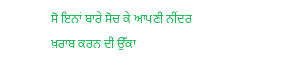ਸੋ ਇਨਾਂ ਬਾਰੇ ਸੋਚ ਕੇ ਆਪਣੀ ਨੀਂਦਰ ਖ਼ਰਾਬ ਕਰਨ ਦੀ ਉੱਕਾ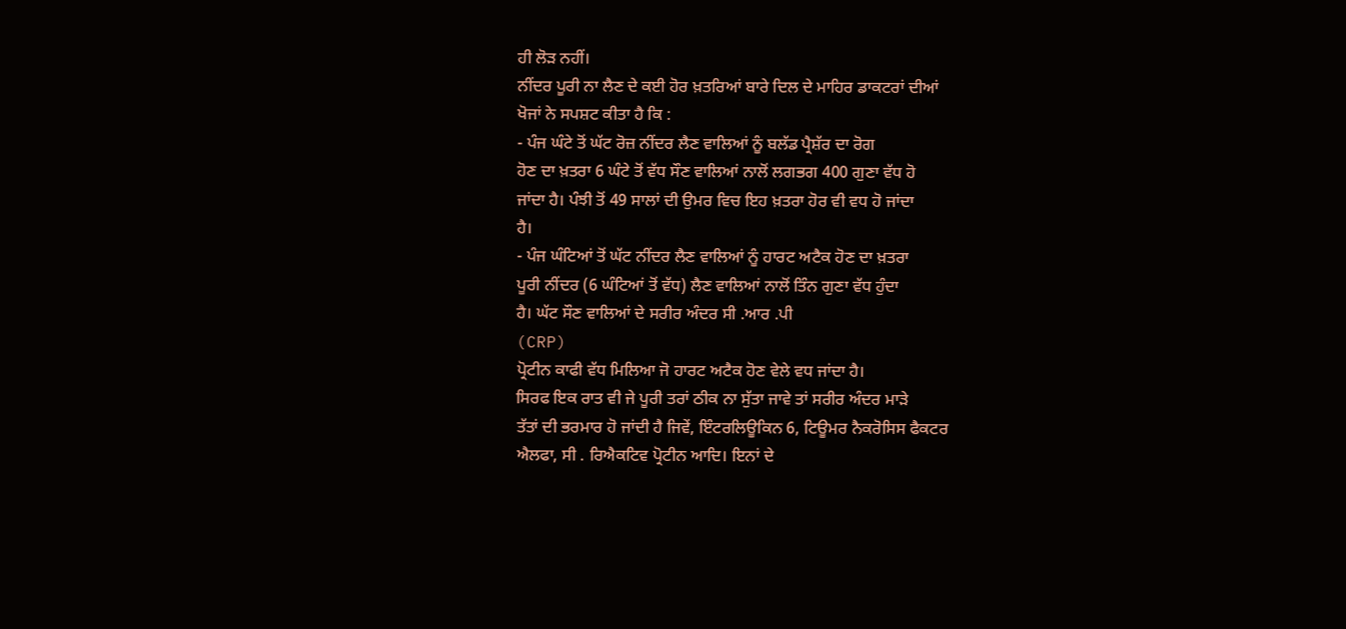ਹੀ ਲੋੜ ਨਹੀਂ।
ਨੀਂਦਰ ਪੂਰੀ ਨਾ ਲੈਣ ਦੇ ਕਈ ਹੋਰ ਖ਼ਤਰਿਆਂ ਬਾਰੇ ਦਿਲ ਦੇ ਮਾਹਿਰ ਡਾਕਟਰਾਂ ਦੀਆਂ
ਖੋਜਾਂ ਨੇ ਸਪਸ਼ਟ ਕੀਤਾ ਹੈ ਕਿ :
- ਪੰਜ ਘੰਟੇ ਤੋਂ ਘੱਟ ਰੋਜ਼ ਨੀਂਦਰ ਲੈਣ ਵਾਲਿਆਂ ਨੂੰ ਬਲੱਡ ਪ੍ਰੈਸ਼ੱਰ ਦਾ ਰੋਗ
ਹੋਣ ਦਾ ਖ਼ਤਰਾ 6 ਘੰਟੇ ਤੋਂ ਵੱਧ ਸੌਣ ਵਾਲਿਆਂ ਨਾਲੋਂ ਲਗਭਗ 400 ਗੁਣਾ ਵੱਧ ਹੋ
ਜਾਂਦਾ ਹੈ। ਪੰਝੀ ਤੋਂ 49 ਸਾਲਾਂ ਦੀ ਉਮਰ ਵਿਚ ਇਹ ਖ਼ਤਰਾ ਹੋਰ ਵੀ ਵਧ ਹੋ ਜਾਂਦਾ
ਹੈ।
- ਪੰਜ ਘੰਟਿਆਂ ਤੋਂ ਘੱਟ ਨੀਂਦਰ ਲੈਣ ਵਾਲਿਆਂ ਨੂੰ ਹਾਰਟ ਅਟੈਕ ਹੋਣ ਦਾ ਖ਼ਤਰਾ
ਪੂਰੀ ਨੀਂਦਰ (6 ਘੰਟਿਆਂ ਤੋਂ ਵੱਧ) ਲੈਣ ਵਾਲਿਆਂ ਨਾਲੋਂ ਤਿੰਨ ਗੁਣਾ ਵੱਧ ਹੁੰਦਾ
ਹੈ। ਘੱਟ ਸੌਣ ਵਾਲਿਆਂ ਦੇ ਸਰੀਰ ਅੰਦਰ ਸੀ .ਆਰ .ਪੀ
(CRP)
ਪ੍ਰੋਟੀਨ ਕਾਫੀ ਵੱਧ ਮਿਲਿਆ ਜੋ ਹਾਰਟ ਅਟੈਕ ਹੋਣ ਵੇਲੇ ਵਧ ਜਾਂਦਾ ਹੈ।
ਸਿਰਫ ਇਕ ਰਾਤ ਵੀ ਜੇ ਪੂਰੀ ਤਰਾਂ ਠੀਕ ਨਾ ਸੁੱਤਾ ਜਾਵੇ ਤਾਂ ਸਰੀਰ ਅੰਦਰ ਮਾੜੇ
ਤੱਤਾਂ ਦੀ ਭਰਮਾਰ ਹੋ ਜਾਂਦੀ ਹੈ ਜਿਵੇਂ, ਇੰਟਰਲਿਊਕਿਨ 6, ਟਿਊਮਰ ਨੈਕਰੋਸਿਸ ਫੈਕਟਰ
ਐਲਫਾ, ਸੀ . ਰਿਐਕਟਿਵ ਪ੍ਰੋਟੀਨ ਆਦਿ। ਇਨਾਂ ਦੇ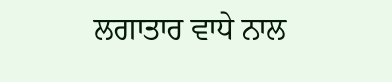ਲਗਾਤਾਰ ਵਾਧੇ ਨਾਲ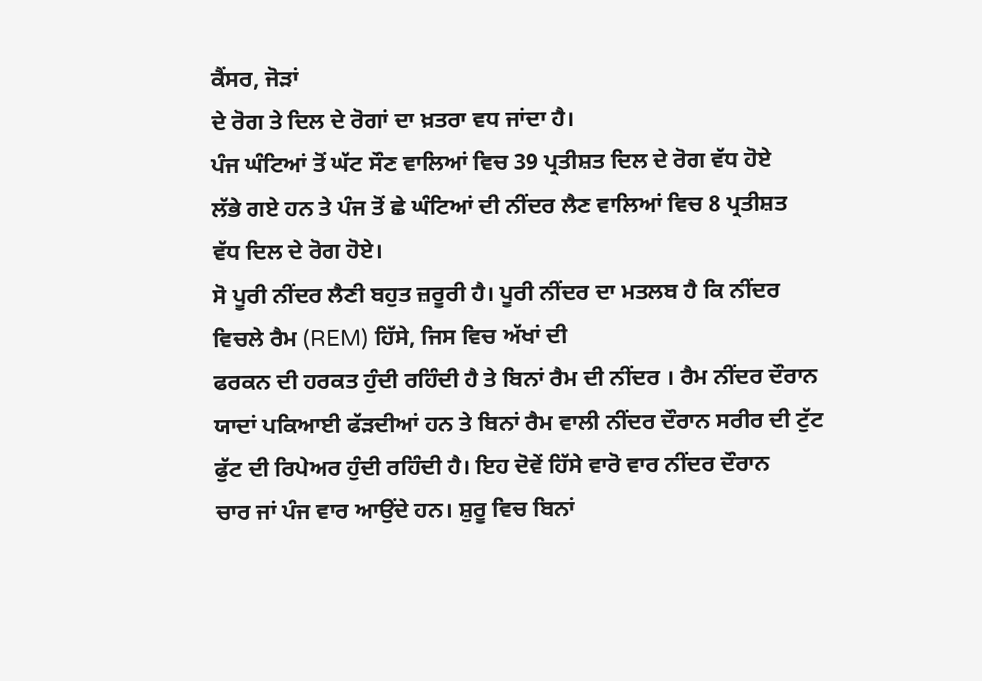ਕੈਂਸਰ, ਜੋੜਾਂ
ਦੇ ਰੋਗ ਤੇ ਦਿਲ ਦੇ ਰੋਗਾਂ ਦਾ ਖ਼ਤਰਾ ਵਧ ਜਾਂਦਾ ਹੈ।
ਪੰਜ ਘੰਟਿਆਂ ਤੋਂ ਘੱਟ ਸੌਣ ਵਾਲਿਆਂ ਵਿਚ 39 ਪ੍ਰਤੀਸ਼ਤ ਦਿਲ ਦੇ ਰੋਗ ਵੱਧ ਹੋਏ
ਲੱਭੇ ਗਏ ਹਨ ਤੇ ਪੰਜ ਤੋਂ ਛੇ ਘੰਟਿਆਂ ਦੀ ਨੀਂਦਰ ਲੈਣ ਵਾਲਿਆਂ ਵਿਚ 8 ਪ੍ਰਤੀਸ਼ਤ
ਵੱਧ ਦਿਲ ਦੇ ਰੋਗ ਹੋਏ।
ਸੋ ਪੂਰੀ ਨੀਂਦਰ ਲੈਣੀ ਬਹੁਤ ਜ਼ਰੂਰੀ ਹੈ। ਪੂਰੀ ਨੀਂਦਰ ਦਾ ਮਤਲਬ ਹੈ ਕਿ ਨੀਂਦਰ
ਵਿਚਲੇ ਰੈਮ (REM) ਹਿੱਸੇ, ਜਿਸ ਵਿਚ ਅੱਖਾਂ ਦੀ
ਫਰਕਨ ਦੀ ਹਰਕਤ ਹੁੰਦੀ ਰਹਿੰਦੀ ਹੈ ਤੇ ਬਿਨਾਂ ਰੈਮ ਦੀ ਨੀਂਦਰ । ਰੈਮ ਨੀਂਦਰ ਦੌਰਾਨ
ਯਾਦਾਂ ਪਕਿਆਈ ਫੱੜਦੀਆਂ ਹਨ ਤੇ ਬਿਨਾਂ ਰੈਮ ਵਾਲੀ ਨੀਂਦਰ ਦੌਰਾਨ ਸਰੀਰ ਦੀ ਟੁੱਟ
ਫੁੱਟ ਦੀ ਰਿਪੇਅਰ ਹੁੰਦੀ ਰਹਿੰਦੀ ਹੈ। ਇਹ ਦੋਵੇਂ ਹਿੱਸੇ ਵਾਰੋ ਵਾਰ ਨੀਂਦਰ ਦੌਰਾਨ
ਚਾਰ ਜਾਂ ਪੰਜ ਵਾਰ ਆਉਂਦੇ ਹਨ। ਸ਼ੁਰੂ ਵਿਚ ਬਿਨਾਂ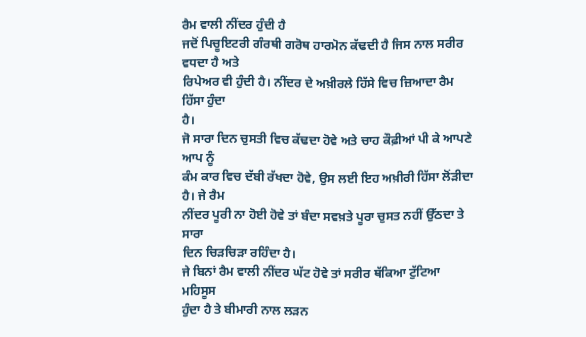ਰੈਮ ਵਾਲੀ ਨੀਂਦਰ ਹੁੰਦੀ ਹੈ
ਜਦੋਂ ਪਿਚੂਇਟਰੀ ਗੰਰਥੀ ਗਰੋਥ ਹਾਰਮੋਨ ਕੱਢਦੀ ਹੈ ਜਿਸ ਨਾਲ ਸਰੀਰ ਵਧਦਾ ਹੈ ਅਤੇ
ਰਿਪੇਅਰ ਵੀ ਹੁੰਦੀ ਹੈ। ਨੀਂਦਰ ਦੇ ਅਖ਼ੀਰਲੇ ਹਿੱਸੇ ਵਿਚ ਜ਼ਿਆਦਾ ਰੈਮ ਹਿੱਸਾ ਹੁੰਦਾ
ਹੈ।
ਜੋ ਸਾਰਾ ਦਿਨ ਚੁਸਤੀ ਵਿਚ ਕੱਢਦਾ ਹੋਵੇ ਅਤੇ ਚਾਹ ਕੌਫ਼ੀਆਂ ਪੀ ਕੇ ਆਪਣੇ ਆਪ ਨੂੰ
ਕੰਮ ਕਾਰ ਵਿਚ ਦੱਬੀ ਰੱਖਦਾ ਹੋਵੇ, ਉਸ ਲਈ ਇਹ ਅਖ਼ੀਰੀ ਹਿੱਸਾ ਲੋਂੜੀਦਾ ਹੈ। ਜੇ ਰੈਮ
ਨੀਂਦਰ ਪੂਰੀ ਨਾ ਹੋਈ ਹੋਵੇ ਤਾਂ ਬੰਦਾ ਸਵਖ਼ਤੇ ਪੂਰਾ ਚੁਸਤ ਨਹੀਂ ਉੱਠਦਾ ਤੇ ਸਾਰਾ
ਦਿਨ ਚਿੜਚਿੜਾ ਰਹਿੰਦਾ ਹੈ।
ਜੇ ਬਿਨਾਂ ਰੈਮ ਵਾਲੀ ਨੀਂਦਰ ਘੱਟ ਹੋਵੇ ਤਾਂ ਸਰੀਰ ਥੱਕਿਆ ਟੁੱਟਿਆ ਮਹਿਸੂਸ
ਹੁੰਦਾ ਹੈ ਤੇ ਬੀਮਾਰੀ ਨਾਲ ਲੜਨ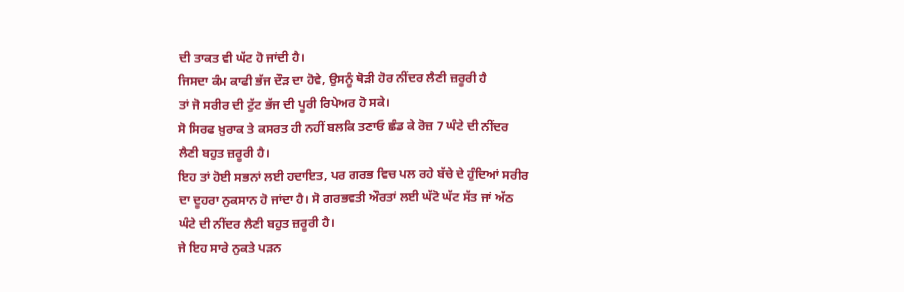ਦੀ ਤਾਕਤ ਵੀ ਘੱਟ ਹੋ ਜਾਂਦੀ ਹੈ।
ਜਿਸਦਾ ਕੰਮ ਕਾਫੀ ਭੱਜ ਦੌੜ ਦਾ ਹੋਵੇ, ਉਸਨੂੰ ਥੋੜੀ ਹੋਰ ਨੀਂਦਰ ਲੈਣੀ ਜ਼ਰੂਰੀ ਹੈ
ਤਾਂ ਜੋ ਸਰੀਰ ਦੀ ਟੁੱਟ ਭੱਜ ਦੀ ਪੂਰੀ ਰਿਪੇਅਰ ਹੋ ਸਕੇ।
ਸੋ ਸਿਰਫ ਖ਼ੁਰਾਕ ਤੇ ਕਸਰਤ ਹੀ ਨਹੀਂ ਬਲਕਿ ਤਣਾਓ ਛੰਡ ਕੇ ਰੋਜ਼ 7 ਘੰਟੇ ਦੀ ਨੀਂਦਰ
ਲੈਣੀ ਬਹੁਤ ਜ਼ਰੂਰੀ ਹੈ।
ਇਹ ਤਾਂ ਹੋਈ ਸਭਨਾਂ ਲਈ ਹਦਾਇਤ, ਪਰ ਗਰਭ ਵਿਚ ਪਲ ਰਹੇ ਬੱਚੇ ਦੇ ਹੁੰਦਿਆਂ ਸਰੀਰ
ਦਾ ਦੂਹਰਾ ਨੁਕਸਾਨ ਹੋ ਜਾਂਦਾ ਹੈ। ਸੋ ਗਰਭਵਤੀ ਔਰਤਾਂ ਲਈ ਘੱਟੋ ਘੱਟ ਸੱਤ ਜਾਂ ਅੱਠ
ਘੰਟੇ ਦੀ ਨੀਂਦਰ ਲੈਣੀ ਬਹੁਤ ਜ਼ਰੂਰੀ ਹੈ।
ਜੇ ਇਹ ਸਾਰੇ ਨੁਕਤੇ ਪੜਨ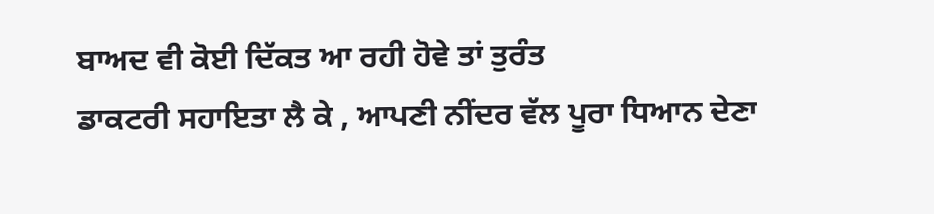ਬਾਅਦ ਵੀ ਕੋਈ ਦਿੱਕਤ ਆ ਰਹੀ ਹੋਵੇ ਤਾਂ ਤੁਰੰਤ
ਡਾਕਟਰੀ ਸਹਾਇਤਾ ਲੈ ਕੇ , ਆਪਣੀ ਨੀਂਦਰ ਵੱਲ ਪੂਰਾ ਧਿਆਨ ਦੇਣਾ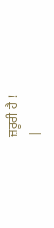ਜ਼ਰੂਰੀ ਹੈ !
|